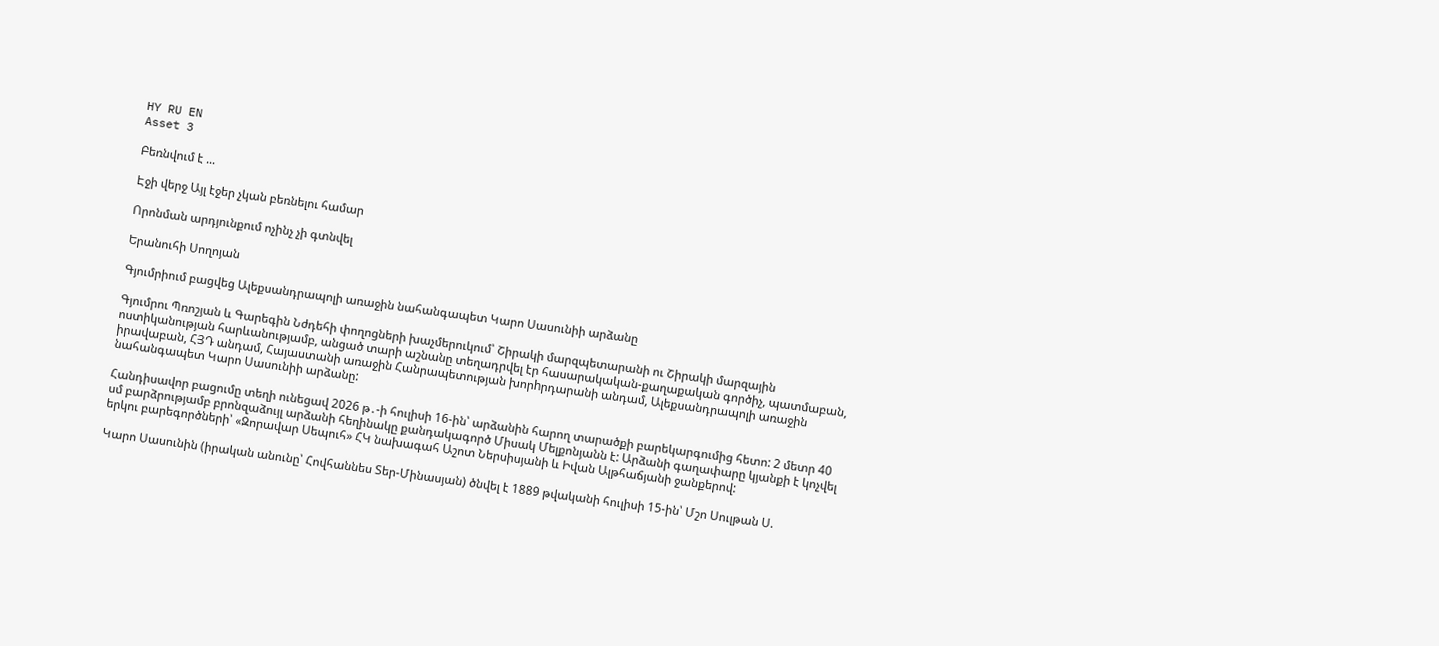HY RU EN
Asset 3

Բեռնվում է ...

Էջի վերջ Այլ էջեր չկան բեռնելու համար

Որոնման արդյունքում ոչինչ չի գտնվել

Երանուհի Սողոյան

Գյումրիում բացվեց Ալեքսանդրապոլի առաջին նահանգապետ Կարո Սասունիի արձանը

Գյումրու Պռոշյան և Գարեգին Նժդեհի փողոցների խաչմերուկում՝ Շիրակի մարզպետարանի ու Շիրակի մարզային ոստիկանության հարևանությամբ, անցած տարի աշնանը տեղադրվել էր հասարակական-քաղաքական գործիչ, պատմաբան, իրավաբան, ՀՅԴ անդամ, Հայաստանի առաջին Հանրապետության խորhրդարանի անդամ, Ալեքսանդրապոլի առաջին նահանգապետ Կարո Սասունիի արձանը:

Հանդիսավոր բացումը տեղի ունեցավ 2026 թ․-ի հուլիսի 16-ին՝ արձանին հարող տարածքի բարեկարգումից հետո: 2 մետր 40 սմ բարձրությամբ բրոնզաձույլ արձանի հեղինակը քանդակագործ Միսակ Մելքոնյանն է: Արձանի գաղափարը կյանքի է կոչվել երկու բարեգործների՝ «Զորավար Սեպուհ» ՀԿ նախագահ Աշոտ Ներսիսյանի և Իվան Ալթհաճյանի ջանքերով:

Կարո Սասունին (իրական անունը՝ Հովհաննես Տեր-Մինասյան) ծնվել է 1889 թվականի հուլիսի 15-ին՝ Մշո Սուլթան Ս.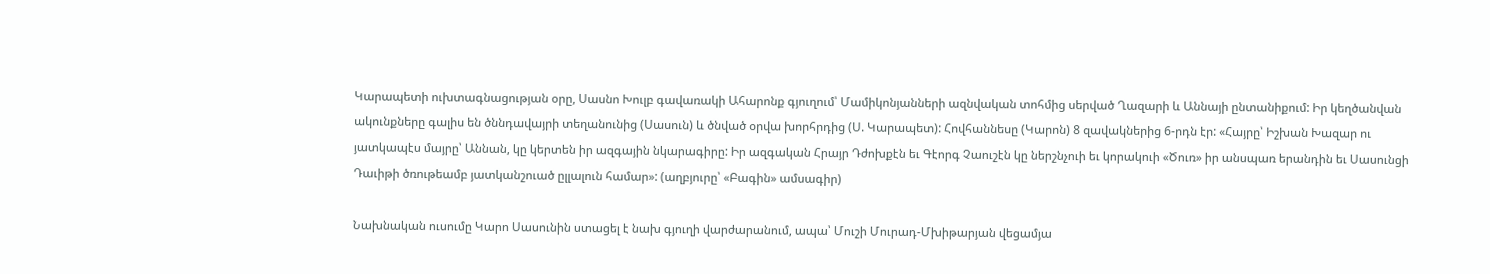Կարապետի ուխտագնացության օրը, Սասնո Խուլբ գավառակի Ահարոնք գյուղում՝ Մամիկոնյանների ազնվական տոհմից սերված Ղազարի և Աննայի ընտանիքում: Իր կեղծանվան ակունքները գալիս են ծննդավայրի տեղանունից (Սասուն) և ծնված օրվա խորհրդից (Ս. Կարապետ): Հովհաննեսը (Կարոն) 8 զավակներից 6-րդն էր: «Հայրը՝ Իշխան Խազար ու յատկապէս մայրը՝ Աննան, կը կերտեն իր ազգային նկարագիրը: Իր ազգական Հրայր Դժոխքէն եւ Գէորգ Չաուշէն կը ներշնչուի եւ կորակուի «Ծուռ» իր անսպառ երանդին եւ Սասունցի Դաւիթի ծռութեամբ յատկանշուած ըլլալուն համար»: (աղբյուրը՝ «Բագին» ամսագիր)

Նախնական ուսումը Կարո Սասունին ստացել է նախ գյուղի վարժարանում, ապա՝ Մուշի Մուրադ-Մխիթարյան վեցամյա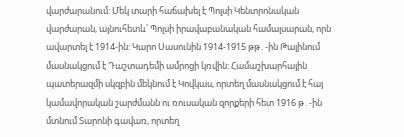վարժարանում: Մեկ տարի հաճախել է Պոլսի Կենտրոնական վարժարան, այնուհետև՝ Պոլսի իրավաբանական համալսարան, որն ավարտել է 1914-ին: Կարո Սասունին 1914-1915 թթ․-ին Թալինում մասնակցում է Դաշտադեմի ամրոցի կռվին: Համաշխարհային պատերազմի սկզբին մեկնում է Կովկաս, որտեղ մասնակցում է հայ կամավորական շարժմանն ու ռուսական զորքերի հետ 1916 թ․-ին մտնում Տարոնի գավառ, որտեղ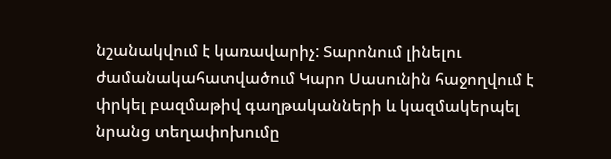նշանակվում է կառավարիչ: Տարոնում լինելու ժամանակահատվածում Կարո Սասունին հաջողվում է փրկել բազմաթիվ գաղթականների և կազմակերպել նրանց տեղափոխումը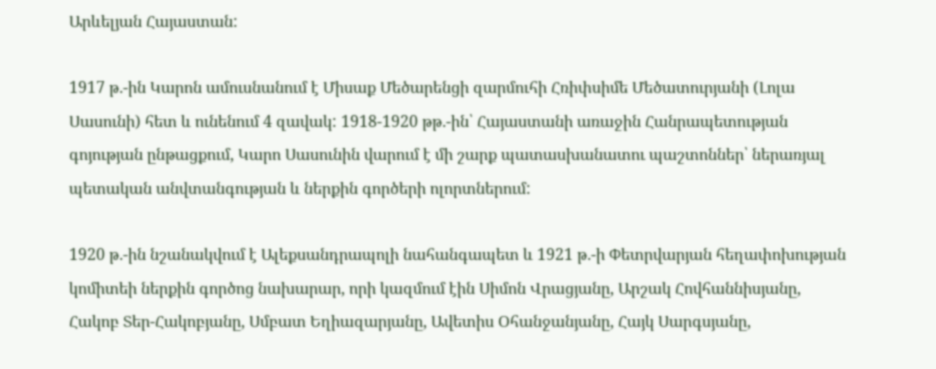Արևելյան Հայաստան:

1917 թ․-ին Կարոն ամուսնանում է Միսաք Մեծարենցի զարմուհի Հռիփսիմե Մեծատուրյանի (Լոլա Սասունի) հետ և ունենում 4 զավակ: 1918-1920 թթ․-ին՝ Հայաստանի առաջին Հանրապետության գոյության ընթացքում, Կարո Սասունին վարում է մի շարք պատասխանատու պաշտոններ՝ ներառյալ պետական անվտանգության և ներքին գործերի ոլորտներում:

1920 թ․-ին նշանակվում է Ալեքսանդրապոլի նահանգապետ և 1921 թ․-ի Փետրվարյան հեղափոխության կոմիտեի ներքին գործոց նախարար, որի կազմում էին Սիմոն Վրացյանը, Արշակ Հովհաննիսյանը, Հակոբ Տեր-Հակոբյանը, Սմբատ Եղիազարյանը, Ավետիս Օհանջանյանը, Հայկ Սարգսյանը,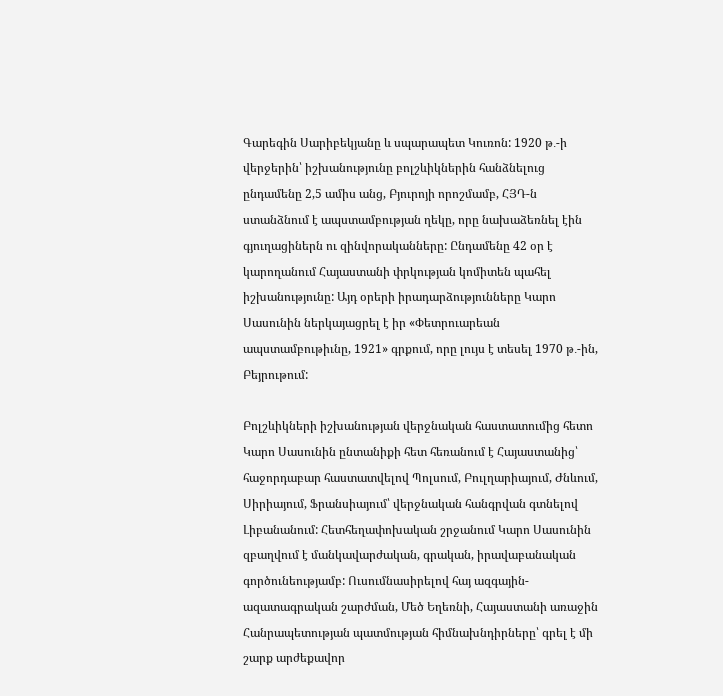Գարեգին Սարիբեկյանը և սպարապետ Կուռոն: 1920 թ․-ի վերջերին՝ իշխանությունը բոլշևիկներին հանձնելուց ընդամենը 2,5 ամիս անց, Բյուրոյի որոշմամբ, ՀՅԴ-ն ստանձնում է ապստամբության ղեկը, որը նախաձեռնել էին գյուղացիներն ու զինվորականները: Ընդամենը 42 օր է կարողանում Հայաստանի փրկության կոմիտեն պահել իշխանությունը: Այդ օրերի իրադարձությունները Կարո Սասունին ներկայացրել է իր «Փետրուարեան ապստամբութիւնը, 1921» գրքում, որը լույս է տեսել 1970 թ․-ին, Բեյրութում:

Բոլշևիկների իշխանության վերջնական հաստատումից հետո Կարո Սասունին ընտանիքի հետ հեռանում է Հայաստանից՝ հաջորդաբար հաստատվելով Պոլսում, Բուլղարիայում, Ժնևում, Սիրիայում, Ֆրանսիայում՝ վերջնական հանգրվան գտնելով Լիբանանում: Հետհեղափոխական շրջանում Կարո Սասունին զբաղվում է մանկավարժական, գրական, իրավաբանական գործունեությամբ: Ուսումնասիրելով հայ ազգային-ազատագրական շարժման, Մեծ Եղեռնի, Հայաստանի առաջին Հանրապետության պատմության հիմնախնդիրները՝ գրել է մի շարք արժեքավոր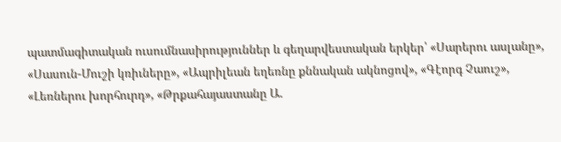պատմագիտական ուսումնասիրություններ և գեղարվեստական երկեր՝ «Սարերու ասլանը», «Սասուն-Մուշի կռիւները», «Ապրիլեան եղեռնը քննական ակնոցով», «Գէորգ Չաուշ», «Լեռներու խորհուրդ», «Թրքահայաստանը Ա.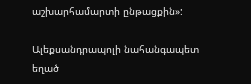աշխարհամարտի ընթացքին»:

Ալեքսանդրապոլի նահանգապետ եղած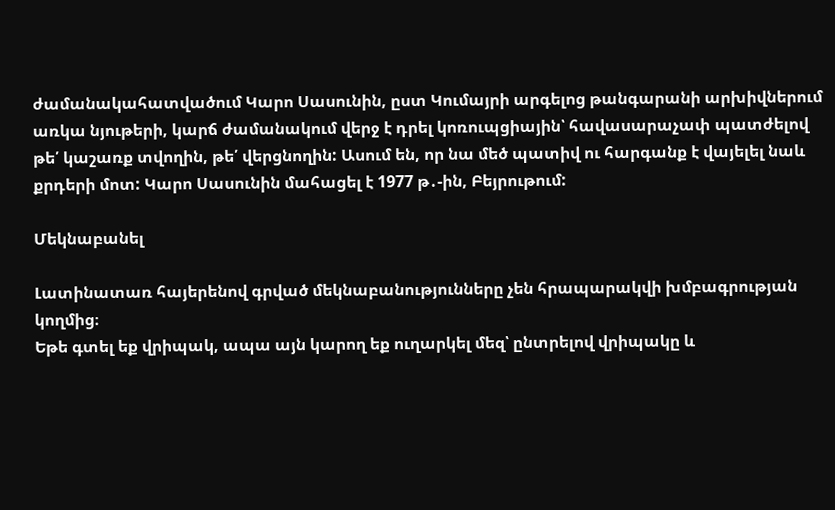ժամանակահատվածում Կարո Սասունին, ըստ Կումայրի արգելոց թանգարանի արխիվներում առկա նյութերի, կարճ ժամանակում վերջ է դրել կոռուպցիային՝ հավասարաչափ պատժելով թե՛ կաշառք տվողին, թե՛ վերցնողին: Ասում են, որ նա մեծ պատիվ ու հարգանք է վայելել նաև քրդերի մոտ: Կարո Սասունին մահացել է 1977 թ․-ին, Բեյրութում:

Մեկնաբանել

Լատինատառ հայերենով գրված մեկնաբանությունները չեն հրապարակվի խմբագրության կողմից։
Եթե գտել եք վրիպակ, ապա այն կարող եք ուղարկել մեզ՝ ընտրելով վրիպակը և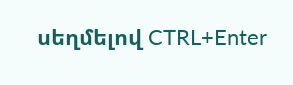սեղմելով CTRL+Enter